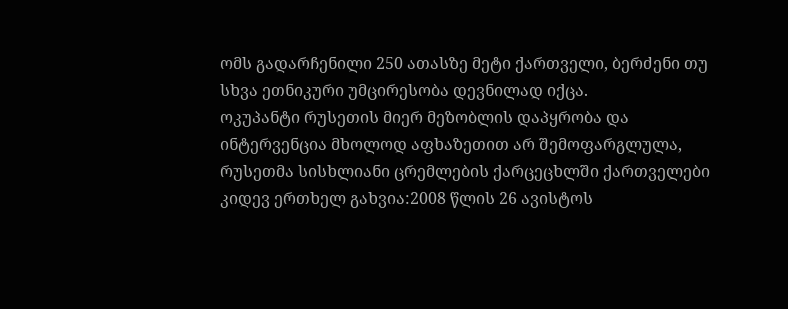ომს გადარჩენილი 250 ათასზე მეტი ქართველი, ბერძენი თუ სხვა ეთნიკური უმცირესობა დევნილად იქცა.
ოკუპანტი რუსეთის მიერ მეზობლის დაპყრობა და ინტერვენცია მხოლოდ აფხაზეთით არ შემოფარგლულა, რუსეთმა სისხლიანი ცრემლების ქარცეცხლში ქართველები კიდევ ერთხელ გახვია:2008 წლის 26 ავისტოს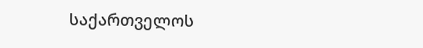საქართველოს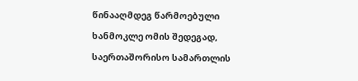წინააღმდეგ წარმოებული ხანმოკლე ომის შედეგად, საერთაშორისო სამართლის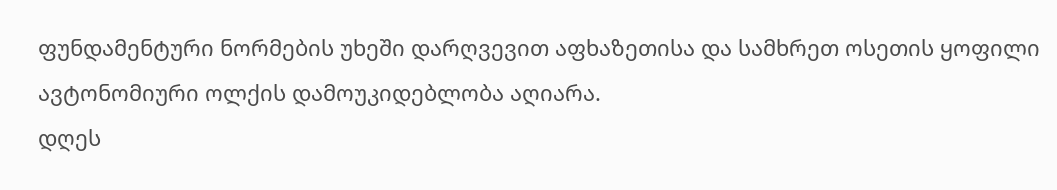ფუნდამენტური ნორმების უხეში დარღვევით აფხაზეთისა და სამხრეთ ოსეთის ყოფილი ავტონომიური ოლქის დამოუკიდებლობა აღიარა.
დღეს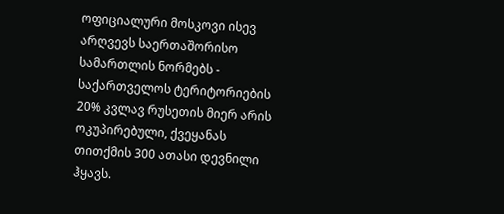ოფიციალური მოსკოვი ისევ არღვევს საერთაშორისო სამართლის ნორმებს - საქართველოს ტერიტორიების 20% კვლავ რუსეთის მიერ არის ოკუპირებული, ქვეყანას თითქმის 300 ათასი დევნილი ჰყავს.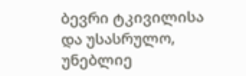ბევრი ტკივილისა და უსასრულო, უნებლიე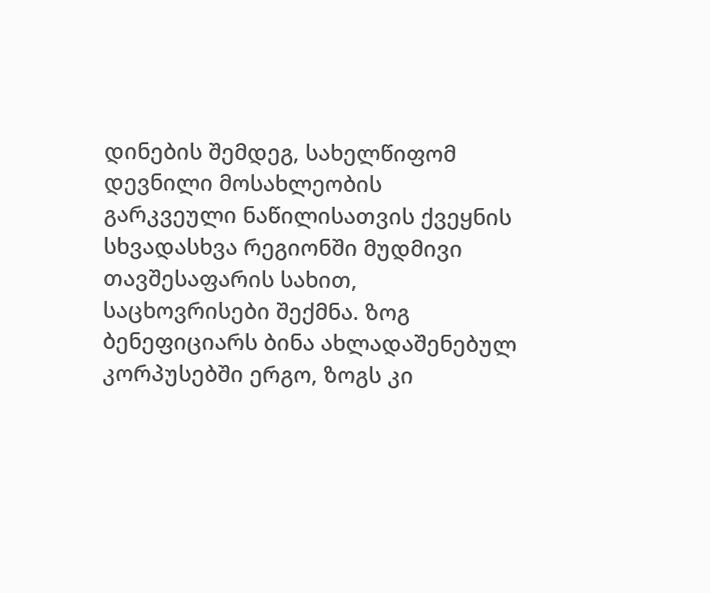დინების შემდეგ, სახელწიფომ დევნილი მოსახლეობის გარკვეული ნაწილისათვის ქვეყნის სხვადასხვა რეგიონში მუდმივი თავშესაფარის სახით, საცხოვრისები შექმნა. ზოგ ბენეფიციარს ბინა ახლადაშენებულ კორპუსებში ერგო, ზოგს კი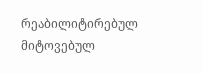რეაბილიტირებულ მიტოვებულ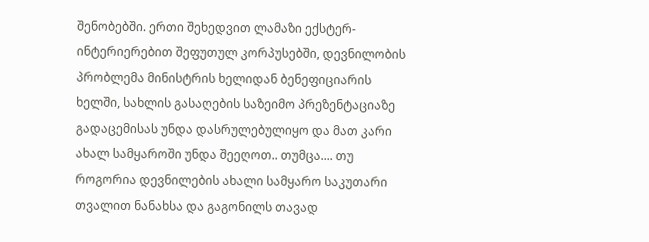შენობებში. ერთი შეხედვით ლამაზი ექსტერ-ინტერიერებით შეფუთულ კორპუსებში, დევნილობის პრობლემა მინისტრის ხელიდან ბენეფიციარის ხელში, სახლის გასაღების საზეიმო პრეზენტაციაზე გადაცემისას უნდა დასრულებულიყო და მათ კარი ახალ სამყაროში უნდა შეეღოთ.. თუმცა.... თუ როგორია დევნილების ახალი სამყარო საკუთარი თვალით ნანახსა და გაგონილს თავად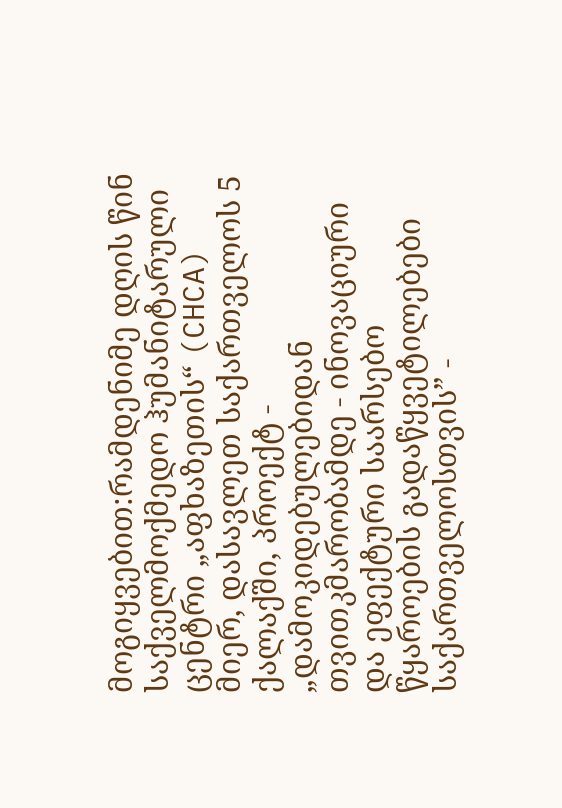მოგიყვებით:რამდენიმე დღის წინ საქველმოქმედო ჰუმანიტარული ცენტრი „აფხაზეთის“ (CHCA) მიერ, დასავლეთ საქართველოს 5 ქალაქში, პროექტ - „დამოკიდებულებიდან თვითკმარობამდე - ინოვაციური და ეფექტური საარსებო წყაროების გადაწყვეტილებები საქართველოსთვის” -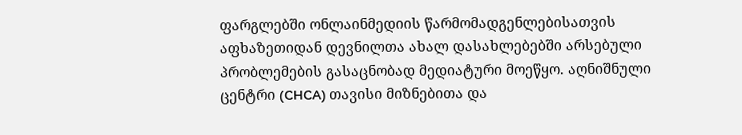ფარგლებში ონლაინმედიის წარმომადგენლებისათვის აფხაზეთიდან დევნილთა ახალ დასახლებებში არსებული პრობლემების გასაცნობად მედიატური მოეწყო. აღნიშნული ცენტრი (CHCA) თავისი მიზნებითა და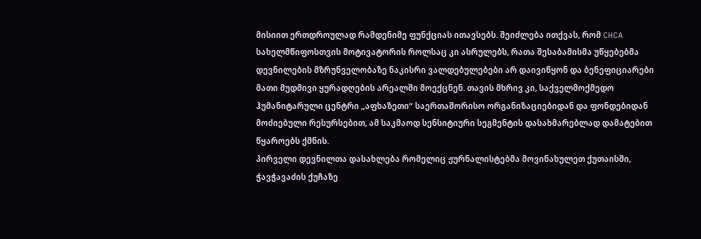მისიით ერთდროულად რამდენიმე ფუნქციას ითავსებს. შეიძლება ითქვას, რომ CHCA სახელმწიფოსთვის მოტივატორის როლსაც კი ასრულებს, რათა შესაბამისმა უწყებებმა დევნილების მზრუნველობაზე ნაკისრი ვალდებულებები არ დაივიწყონ და ბენეფიციარები მათი მუდმივი ყურადღების არეალში მოექცნენ. თავის მხრივ კი, საქველმოქმედო ჰუმანიტარული ცენტრი „აფხაზეთი“ საერთაშორისო ორგანიზაციებიდან და ფონდებიდან მოძიებული რესურსებით, ამ საკმაოდ სენსიტიური სეგმენტის დასახმარებლად დამატებით წყაროებს ქმნის.
პირველი დევნილთა დასახლება რომელიც ჟურნალისტებმა მოვინახულეთ ქუთაისში, ჭავჭავაძის ქუჩაზე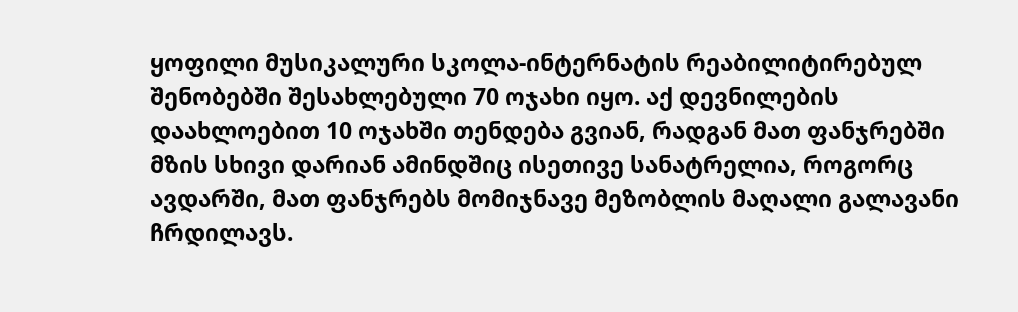ყოფილი მუსიკალური სკოლა-ინტერნატის რეაბილიტირებულ შენობებში შესახლებული 70 ოჯახი იყო. აქ დევნილების დაახლოებით 10 ოჯახში თენდება გვიან, რადგან მათ ფანჯრებში მზის სხივი დარიან ამინდშიც ისეთივე სანატრელია, როგორც ავდარში, მათ ფანჯრებს მომიჯნავე მეზობლის მაღალი გალავანი ჩრდილავს.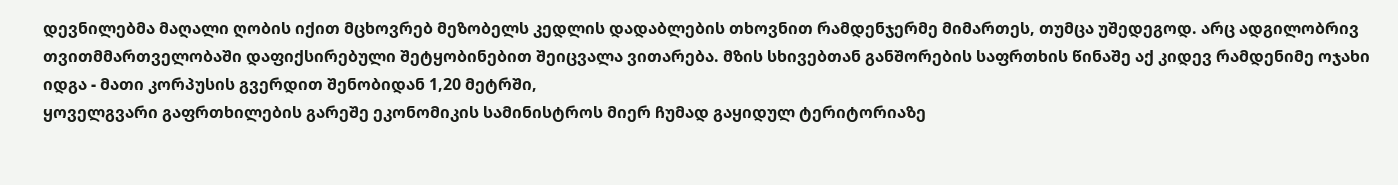დევნილებმა მაღალი ღობის იქით მცხოვრებ მეზობელს კედლის დადაბლების თხოვნით რამდენჯერმე მიმართეს, თუმცა უშედეგოდ. არც ადგილობრივ თვითმმართველობაში დაფიქსირებული შეტყობინებით შეიცვალა ვითარება. მზის სხივებთან განშორების საფრთხის წინაშე აქ კიდევ რამდენიმე ოჯახი იდგა - მათი კორპუსის გვერდით შენობიდან 1,20 მეტრში,
ყოველგვარი გაფრთხილების გარეშე ეკონომიკის სამინისტროს მიერ ჩუმად გაყიდულ ტერიტორიაზე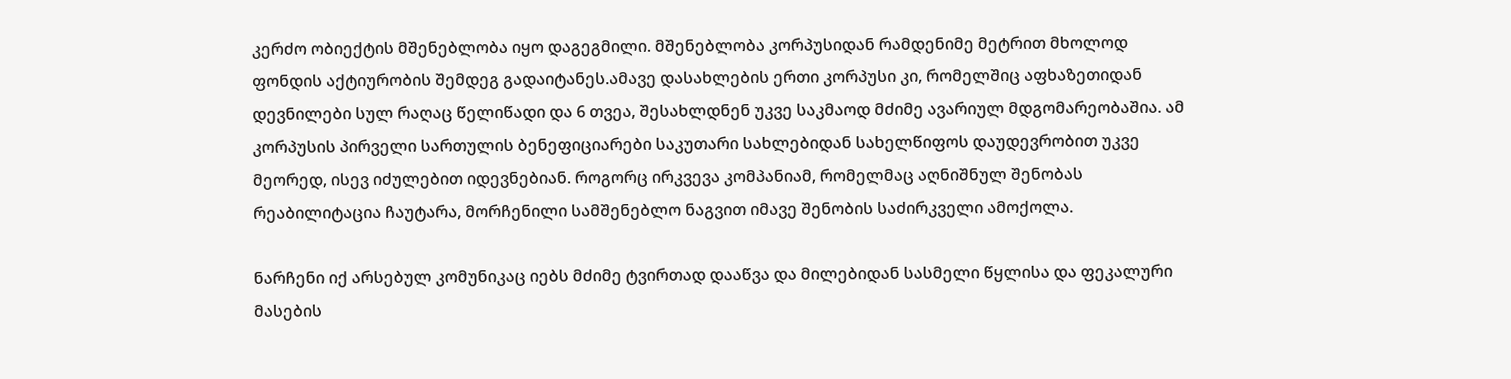კერძო ობიექტის მშენებლობა იყო დაგეგმილი. მშენებლობა კორპუსიდან რამდენიმე მეტრით მხოლოდ ფონდის აქტიურობის შემდეგ გადაიტანეს.ამავე დასახლების ერთი კორპუსი კი, რომელშიც აფხაზეთიდან დევნილები სულ რაღაც წელიწადი და 6 თვეა, შესახლდნენ უკვე საკმაოდ მძიმე ავარიულ მდგომარეობაშია. ამ კორპუსის პირველი სართულის ბენეფიციარები საკუთარი სახლებიდან სახელწიფოს დაუდევრობით უკვე მეორედ, ისევ იძულებით იდევნებიან. როგორც ირკვევა კომპანიამ, რომელმაც აღნიშნულ შენობას რეაბილიტაცია ჩაუტარა, მორჩენილი სამშენებლო ნაგვით იმავე შენობის საძირკველი ამოქოლა.

ნარჩენი იქ არსებულ კომუნიკაც იებს მძიმე ტვირთად დააწვა და მილებიდან სასმელი წყლისა და ფეკალური მასების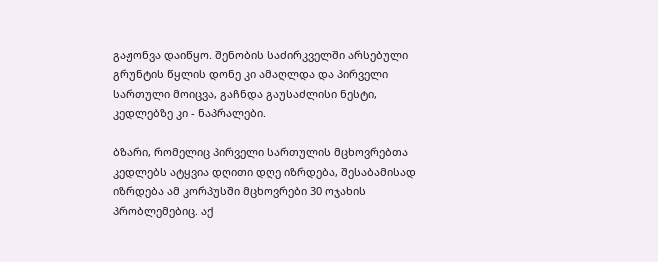გაჟონვა დაიწყო. შენობის საძირკველში არსებული გრუნტის წყლის დონე კი ამაღლდა და პირველი სართული მოიცვა, გაჩნდა გაუსაძლისი ნესტი, კედლებზე კი - ნაპრალები.

ბზარი, რომელიც პირველი სართულის მცხოვრებთა კედლებს ატყვია დღითი დღე იზრდება, შესაბამისად იზრდება ამ კორპუსში მცხოვრები 30 ოჯახის პრობლემებიც. აქ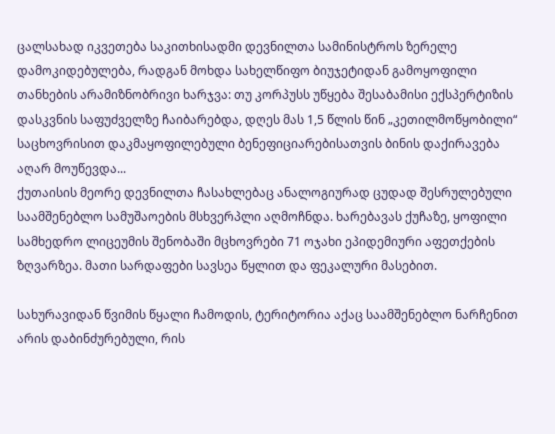ცალსახად იკვეთება საკითხისადმი დევნილთა სამინისტროს ზერელე დამოკიდებულება, რადგან მოხდა სახელწიფო ბიუჯეტიდან გამოყოფილი თანხების არამიზნობრივი ხარჯვა: თუ კორპუსს უწყება შესაბამისი ექსპერტიზის დასკვნის საფუძველზე ჩაიბარებდა, დღეს მას 1,5 წლის წინ „კეთილმოწყობილი“ საცხოვრისით დაკმაყოფილებული ბენეფიციარებისათვის ბინის დაქირავება აღარ მოუწევდა...
ქუთაისის მეორე დევნილთა ჩასახლებაც ანალოგიურად ცუდად შესრულებული საამშენებლო სამუშაოების მსხვერპლი აღმოჩნდა. ხარებავას ქუჩაზე, ყოფილი სამხედრო ლიცეუმის შენობაში მცხოვრები 71 ოჯახი ეპიდემიური აფეთქების ზღვარზეა. მათი სარდაფები სავსეა წყლით და ფეკალური მასებით.

სახურავიდან წვიმის წყალი ჩამოდის, ტერიტორია აქაც საამშენებლო ნარჩენით არის დაბინძურებული, რის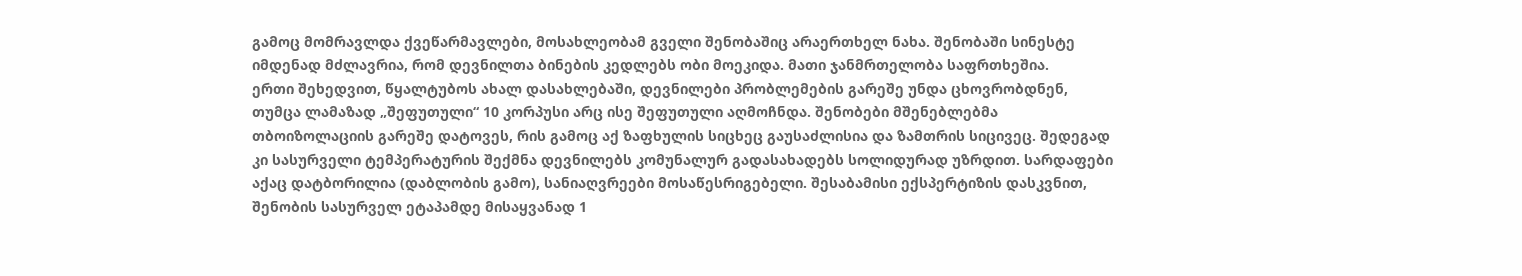გამოც მომრავლდა ქვეწარმავლები, მოსახლეობამ გველი შენობაშიც არაერთხელ ნახა. შენობაში სინესტე იმდენად მძლავრია, რომ დევნილთა ბინების კედლებს ობი მოეკიდა. მათი ჯანმრთელობა საფრთხეშია.
ერთი შეხედვით, წყალტუბოს ახალ დასახლებაში, დევნილები პრობლემების გარეშე უნდა ცხოვრობდნენ, თუმცა ლამაზად „შეფუთული“ 10 კორპუსი არც ისე შეფუთული აღმოჩნდა. შენობები მშენებლებმა თბოიზოლაციის გარეშე დატოვეს, რის გამოც აქ ზაფხულის სიცხეც გაუსაძლისია და ზამთრის სიცივეც. შედეგად კი სასურველი ტემპერატურის შექმნა დევნილებს კომუნალურ გადასახადებს სოლიდურად უზრდით. სარდაფები აქაც დატბორილია (დაბლობის გამო), სანიაღვრეები მოსაწესრიგებელი. შესაბამისი ექსპერტიზის დასკვნით, შენობის სასურველ ეტაპამდე მისაყვანად 1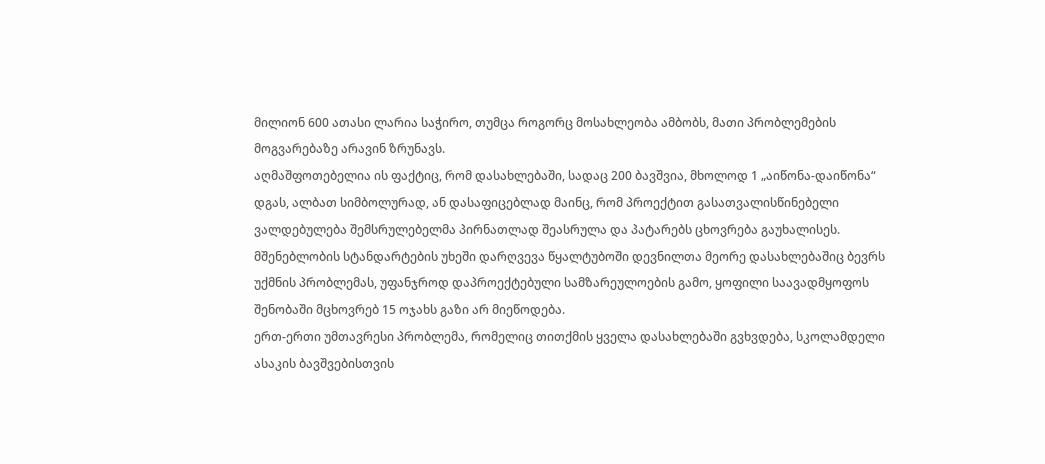მილიონ 600 ათასი ლარია საჭირო, თუმცა როგორც მოსახლეობა ამბობს, მათი პრობლემების მოგვარებაზე არავინ ზრუნავს.
აღმაშფოთებელია ის ფაქტიც, რომ დასახლებაში, სადაც 200 ბავშვია, მხოლოდ 1 „აიწონა-დაიწონა“ დგას, ალბათ სიმბოლურად, ან დასაფიცებლად მაინც, რომ პროექტით გასათვალისწინებელი ვალდებულება შემსრულებელმა პირნათლად შეასრულა და პატარებს ცხოვრება გაუხალისეს.
მშენებლობის სტანდარტების უხეში დარღვევა წყალტუბოში დევნილთა მეორე დასახლებაშიც ბევრს უქმნის პრობლემას, უფანჯროდ დაპროექტებული სამზარეულოების გამო, ყოფილი საავადმყოფოს შენობაში მცხოვრებ 15 ოჯახს გაზი არ მიეწოდება.
ერთ-ერთი უმთავრესი პრობლემა, რომელიც თითქმის ყველა დასახლებაში გვხვდება, სკოლამდელი ასაკის ბავშვებისთვის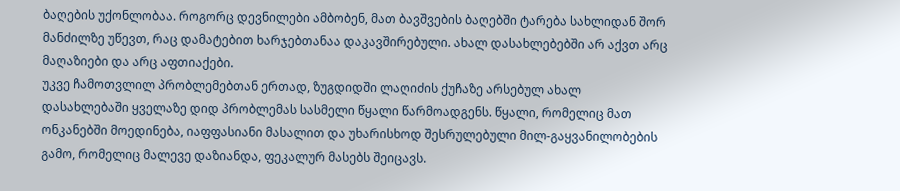ბაღების უქონლობაა. როგორც დევნილები ამბობენ, მათ ბავშვების ბაღებში ტარება სახლიდან შორ მანძილზე უწევთ, რაც დამატებით ხარჯებთანაა დაკავშირებული. ახალ დასახლებებში არ აქვთ არც მაღაზიები და არც აფთიაქები.
უკვე ჩამოთვლილ პრობლემებთან ერთად, ზუგდიდში ლაღიძის ქუჩაზე არსებულ ახალ დასახლებაში ყველაზე დიდ პრობლემას სასმელი წყალი წარმოადგენს. წყალი, რომელიც მათ ონკანებში მოედინება, იაფფასიანი მასალით და უხარისხოდ შესრულებული მილ-გაყვანილობების გამო, რომელიც მალევე დაზიანდა, ფეკალურ მასებს შეიცავს.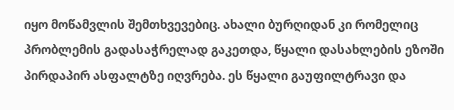იყო მოწამვლის შემთხვევებიც. ახალი ბურღიდან კი რომელიც პრობლემის გადასაჭრელად გაკეთდა, წყალი დასახლების ეზოში პირდაპირ ასფალტზე იღვრება. ეს წყალი გაუფილტრავი და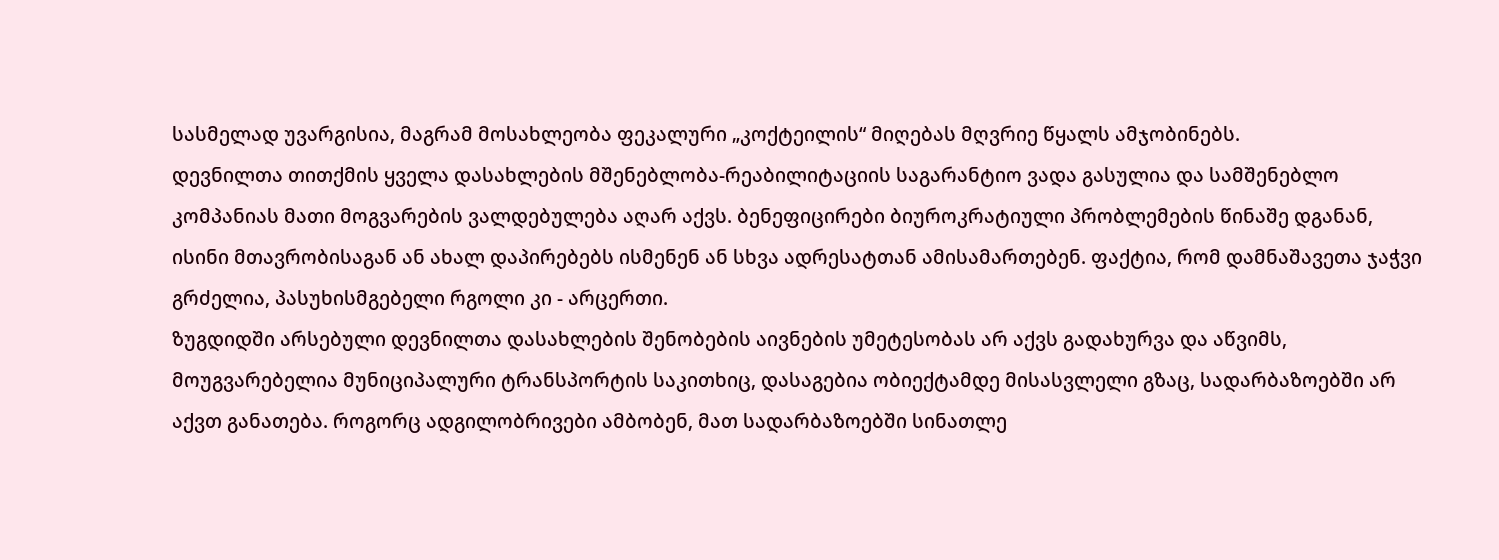სასმელად უვარგისია, მაგრამ მოსახლეობა ფეკალური „კოქტეილის“ მიღებას მღვრიე წყალს ამჯობინებს.
დევნილთა თითქმის ყველა დასახლების მშენებლობა-რეაბილიტაციის საგარანტიო ვადა გასულია და სამშენებლო კომპანიას მათი მოგვარების ვალდებულება აღარ აქვს. ბენეფიცირები ბიუროკრატიული პრობლემების წინაშე დგანან, ისინი მთავრობისაგან ან ახალ დაპირებებს ისმენენ ან სხვა ადრესატთან ამისამართებენ. ფაქტია, რომ დამნაშავეთა ჯაჭვი გრძელია, პასუხისმგებელი რგოლი კი - არცერთი.
ზუგდიდში არსებული დევნილთა დასახლების შენობების აივნების უმეტესობას არ აქვს გადახურვა და აწვიმს, მოუგვარებელია მუნიციპალური ტრანსპორტის საკითხიც, დასაგებია ობიექტამდე მისასვლელი გზაც, სადარბაზოებში არ აქვთ განათება. როგორც ადგილობრივები ამბობენ, მათ სადარბაზოებში სინათლე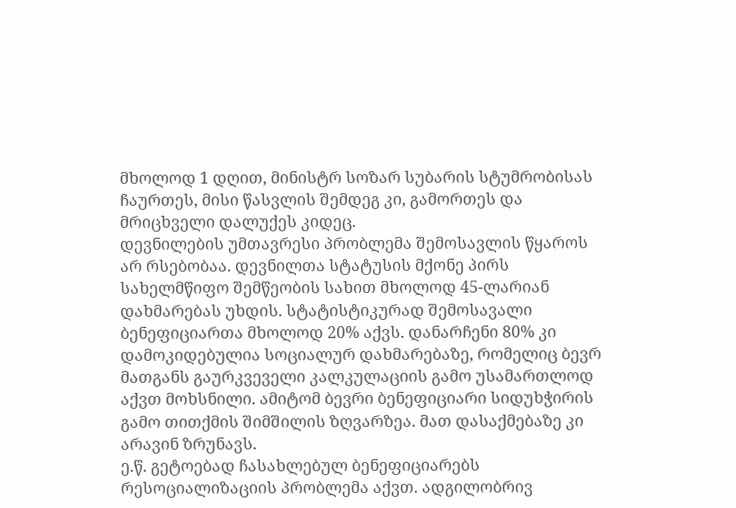მხოლოდ 1 დღით, მინისტრ სოზარ სუბარის სტუმრობისას ჩაურთეს, მისი წასვლის შემდეგ კი, გამორთეს და მრიცხველი დალუქეს კიდეც.
დევნილების უმთავრესი პრობლემა შემოსავლის წყაროს არ რსებობაა. დევნილთა სტატუსის მქონე პირს სახელმწიფო შემწეობის სახით მხოლოდ 45-ლარიან დახმარებას უხდის. სტატისტიკურად შემოსავალი ბენეფიციართა მხოლოდ 20% აქვს. დანარჩენი 80% კი დამოკიდებულია სოციალურ დახმარებაზე, რომელიც ბევრ მათგანს გაურკვეველი კალკულაციის გამო უსამართლოდ აქვთ მოხსნილი. ამიტომ ბევრი ბენეფიციარი სიდუხჭირის გამო თითქმის შიმშილის ზღვარზეა. მათ დასაქმებაზე კი არავინ ზრუნავს.
ე.წ. გეტოებად ჩასახლებულ ბენეფიციარებს რესოციალიზაციის პრობლემა აქვთ. ადგილობრივ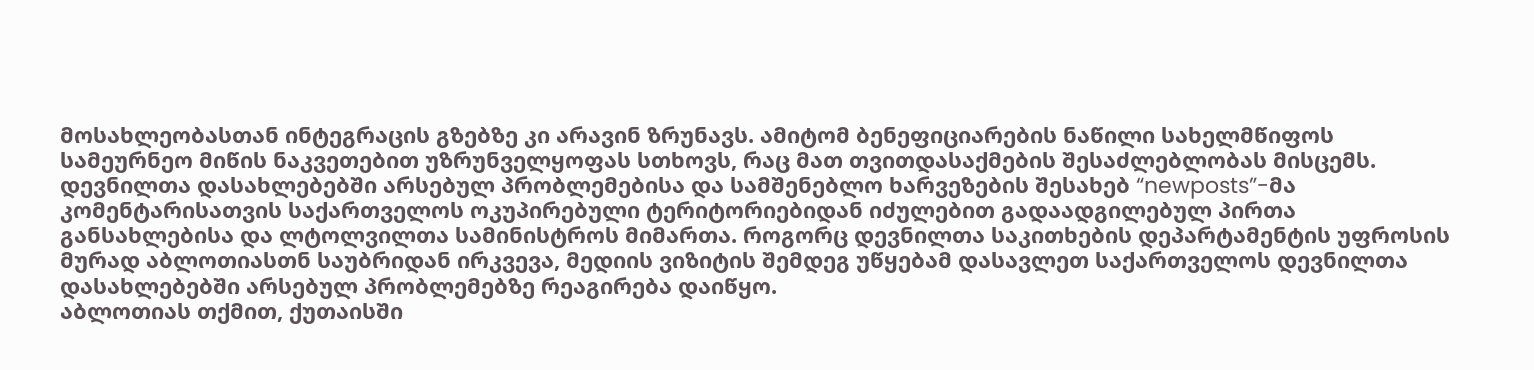მოსახლეობასთან ინტეგრაცის გზებზე კი არავინ ზრუნავს. ამიტომ ბენეფიციარების ნაწილი სახელმწიფოს სამეურნეო მიწის ნაკვეთებით უზრუნველყოფას სთხოვს, რაც მათ თვითდასაქმების შესაძლებლობას მისცემს.
დევნილთა დასახლებებში არსებულ პრობლემებისა და სამშენებლო ხარვეზების შესახებ “newposts”-მა კომენტარისათვის საქართველოს ოკუპირებული ტერიტორიებიდან იძულებით გადაადგილებულ პირთა განსახლებისა და ლტოლვილთა სამინისტროს მიმართა. როგორც დევნილთა საკითხების დეპარტამენტის უფროსის მურად აბლოთიასთნ საუბრიდან ირკვევა, მედიის ვიზიტის შემდეგ უწყებამ დასავლეთ საქართველოს დევნილთა დასახლებებში არსებულ პრობლემებზე რეაგირება დაიწყო.
აბლოთიას თქმით, ქუთაისში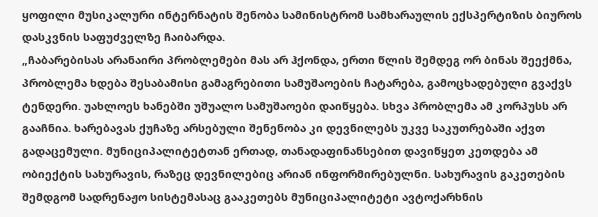ყოფილი მუსიკალური ინტერნატის შენობა სამინისტრომ სამხარაულის ექსპერტიზის ბიუროს დასკვნის საფუძველზე ჩაიბარდა.
„ჩაბარებისას არანაირი პრობლემები მას არ ჰქონდა, ერთი წლის შემდეგ ორ ბინას შეექმნა, პრობლემა ხდება შესაბამისი გამაგრებითი სამუშაოების ჩატარება, გამოცხადებული გვაქვს ტენდერი. უახლოეს ხანებში უშუალო სამუშაოები დაიწყება. სხვა პრობლემა ამ კორპუსს არ გააჩნია. ხარებავას ქუჩაზე არსებული შენენობა კი დევნილებს უკვე საკუთრებაში აქვთ გადაცემული. მუნიციპალიტეტთან ერთად, თანადაფინანსებით დავიწყეთ კეთდება ამ ობიექტის სახურავის, რაზეც დევნილებიც არიან ინფორმირებულნი. სახურავის გაკეთების შემდგომ სადრენაჟო სისტემასაც გააკეთებს მუნიციპალიტეტი ავტოქარხნის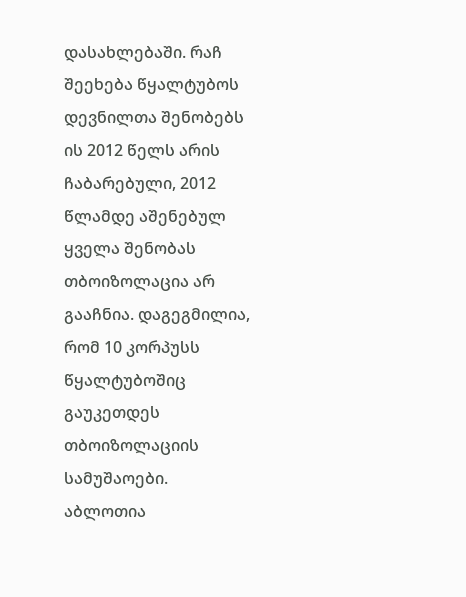დასახლებაში. რაჩ შეეხება წყალტუბოს დევნილთა შენობებს ის 2012 წელს არის ჩაბარებული, 2012 წლამდე აშენებულ ყველა შენობას თბოიზოლაცია არ გააჩნია. დაგეგმილია, რომ 10 კორპუსს წყალტუბოშიც გაუკეთდეს თბოიზოლაციის სამუშაოები.
აბლოთია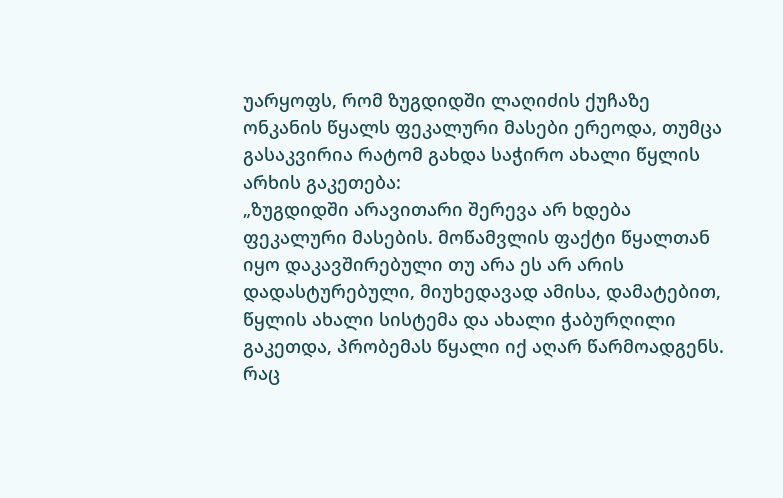უარყოფს, რომ ზუგდიდში ლაღიძის ქუჩაზე ონკანის წყალს ფეკალური მასები ერეოდა, თუმცა გასაკვირია რატომ გახდა საჭირო ახალი წყლის არხის გაკეთება:
„ზუგდიდში არავითარი შერევა არ ხდება ფეკალური მასების. მოწამვლის ფაქტი წყალთან იყო დაკავშირებული თუ არა ეს არ არის დადასტურებული, მიუხედავად ამისა, დამატებით, წყლის ახალი სისტემა და ახალი ჭაბურღილი გაკეთდა, პრობემას წყალი იქ აღარ წარმოადგენს.
რაც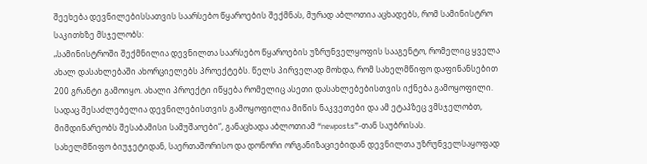შეეხება დევნილებისსათვის საარსებო წყაროების შექმნას, მურად აბლოთია აცხადებს, რომ სამინისტრო საკითხზე მსჯელობს:
„სამინისტროში შექმნილია დევნილთა საარსებო წყაროების უზრუნველყოფის სააგენტო, რომელიც ყველა ახალ დასახლებაში ახორციელებს პროექტებს. წელს პირველად მოხდა, რომ სახელმწიფო დაფინანსებით 200 გრანტი გამოიყო. ახალი პროექტი იწყება რომელიც ასეთი დასახლებებისთვის იქნება გამოყოფილი. სადაც შესაძლებელია დევნილებისთვის გამოყოფილია მიწის ნაკვეთები და ამ ეტაპზეც ვმსჯელობთ, მიმდინარეობს შესაბამისი სამუშაოები“, განაცხადა აბლოთიამ “newposts”-თან საუბრისას.
სახელმწიფო ბიუჯეტიდან, საერთაშორისო და დონორი ორგანიზაციებიდან დევნილთა უზრუნველსაყოფად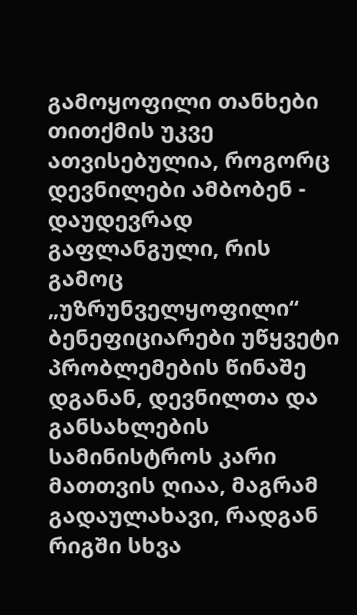გამოყოფილი თანხები თითქმის უკვე ათვისებულია, როგორც დევნილები ამბობენ - დაუდევრად გაფლანგული, რის გამოც „უზრუნველყოფილი“ ბენეფიციარები უწყვეტი პრობლემების წინაშე დგანან, დევნილთა და განსახლების სამინისტროს კარი მათთვის ღიაა, მაგრამ გადაულახავი, რადგან რიგში სხვა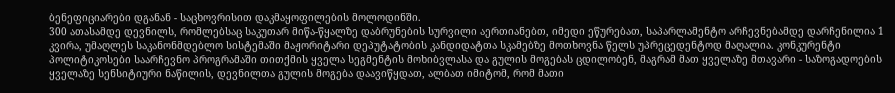ბენეფიციარები დგანან - საცხოვრისით დაკმაყოფილების მოლოდინში.
300 ათასამდე დევნილს, რომლებსაც საკუთარ მიწა-წყალზე დაბრუნების სურვილი აერთიანებთ, იმედი ეწურებათ, საპარლამენტო არჩევნებამდე დარჩენილია 1 კვირა, უმაღლეს საკანონმდებლო სისტემაში მაჟორიტარი დეპუტატობის კანდიდატთა სკამებზე მოთხოვნა წელს უპრეცედენტოდ მაღალია. კონკურენტი პოლიტიკოსები საარჩევნო პროგრამაში თითქმის ყველა სეგმენტის მოხიბვლასა და გულის მოგებას ცდილობენ, მაგრამ მათ ყველაზე მთავარი - საზოგადოების ყველაზე სენსიტიური ნაწილის, დევნილთა გულის მოგება დაავიწყდათ, ალბათ იმიტომ, რომ მათი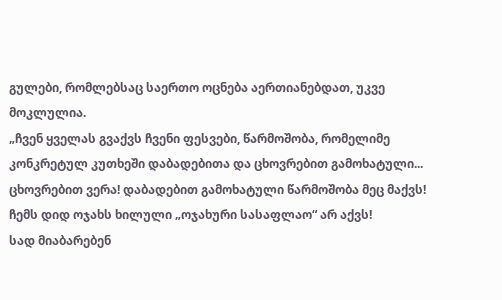გულები, რომლებსაც საერთო ოცნება აერთიანებდათ, უკვე მოკლულია.
„ჩვენ ყველას გვაქვს ჩვენი ფესვები, წარმოშობა, რომელიმე კონკრეტულ კუთხეში დაბადებითა და ცხოვრებით გამოხატული...
ცხოვრებით ვერა! დაბადებით გამოხატული წარმოშობა მეც მაქვს!
ჩემს დიდ ოჯახს ხილული „ოჯახური სასაფლაო“ არ აქვს!
სად მიაბარებენ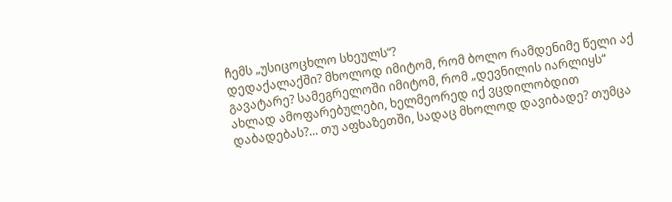ჩემს „უსიცოცხლო სხეულს“?
დედაქალაქში? მხოლოდ იმიტომ, რომ ბოლო რამდენიმე წელი აქ გავატარე? სამეგრელოში იმიტომ, რომ „დევნილის იარლიყს“ ახლად ამოფარებულები, ხელმეორედ იქ ვცდილობდით დაბადებას?... თუ აფხაზეთში, სადაც მხოლოდ დავიბადე? თუმცა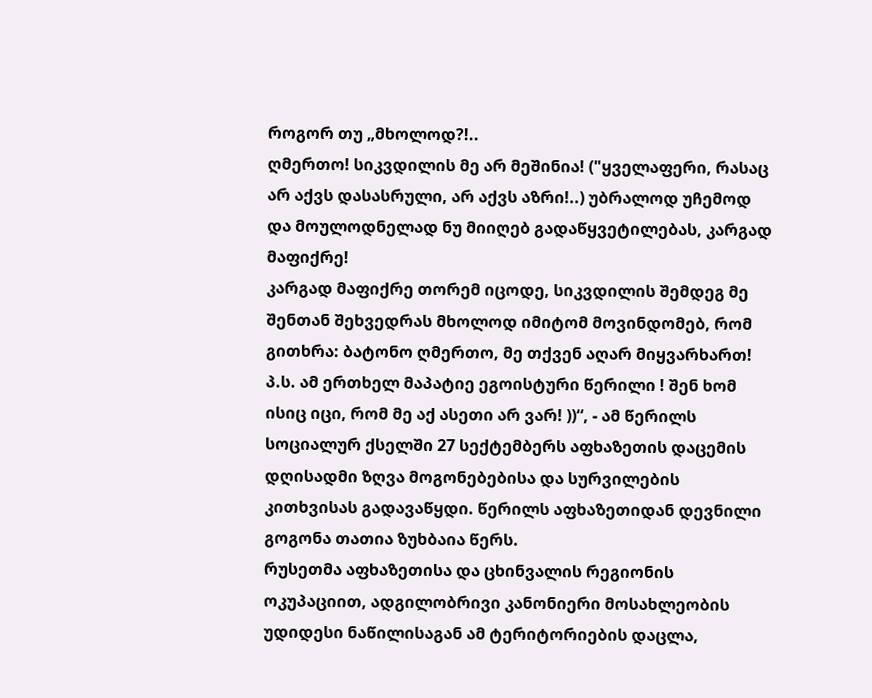როგორ თუ „მხოლოდ?!..
ღმერთო! სიკვდილის მე არ მეშინია! ("ყველაფერი, რასაც არ აქვს დასასრული, არ აქვს აზრი!..) უბრალოდ უჩემოდ და მოულოდნელად ნუ მიიღებ გადაწყვეტილებას, კარგად მაფიქრე!
კარგად მაფიქრე თორემ იცოდე, სიკვდილის შემდეგ მე შენთან შეხვედრას მხოლოდ იმიტომ მოვინდომებ, რომ გითხრა: ბატონო ღმერთო, მე თქვენ აღარ მიყვარხართ!
პ.ს. ამ ერთხელ მაპატიე ეგოისტური წერილი ! შენ ხომ ისიც იცი, რომ მე აქ ასეთი არ ვარ! ))“, - ამ წერილს სოციალურ ქსელში 27 სექტემბერს აფხაზეთის დაცემის დღისადმი ზღვა მოგონებებისა და სურვილების კითხვისას გადავაწყდი. წერილს აფხაზეთიდან დევნილი გოგონა თათია ზუხბაია წერს.
რუსეთმა აფხაზეთისა და ცხინვალის რეგიონის ოკუპაციით, ადგილობრივი კანონიერი მოსახლეობის უდიდესი ნაწილისაგან ამ ტერიტორიების დაცლა,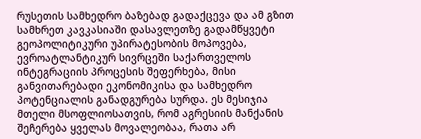რუსეთის სამხედრო ბაზებად გადაქცევა და ამ გზით სამხრეთ კავკასიაში დასავლეთზე გადამწყვეტი გეოპოლიტიკური უპირატესობის მოპოვება, ევროატლანტიკურ სივრცეში საქართველოს ინტეგრაციის პროცესის შეფერხება, მისი განვითარებადი ეკონომიკისა და სამხედრო პოტენციალის განადგურება სურდა. ეს მესიჯია მთელი მსოფლიოსათვის, რომ აგრესიის მანქანის შეჩერება ყველას მოვალეობაა, რათა არ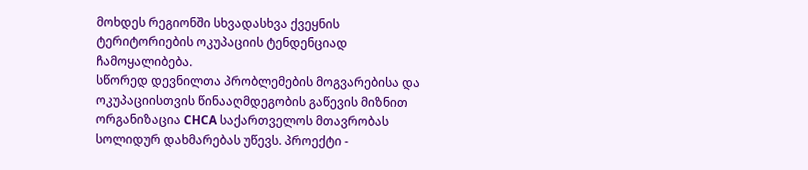მოხდეს რეგიონში სხვადასხვა ქვეყნის ტერიტორიების ოკუპაციის ტენდენციად ჩამოყალიბება.
სწორედ დევნილთა პრობლემების მოგვარებისა და ოკუპაციისთვის წინააღმდეგობის გაწევის მიზნით ორგანიზაცია CHCA საქართველოს მთავრობას სოლიდურ დახმარებას უწევს. პროექტი -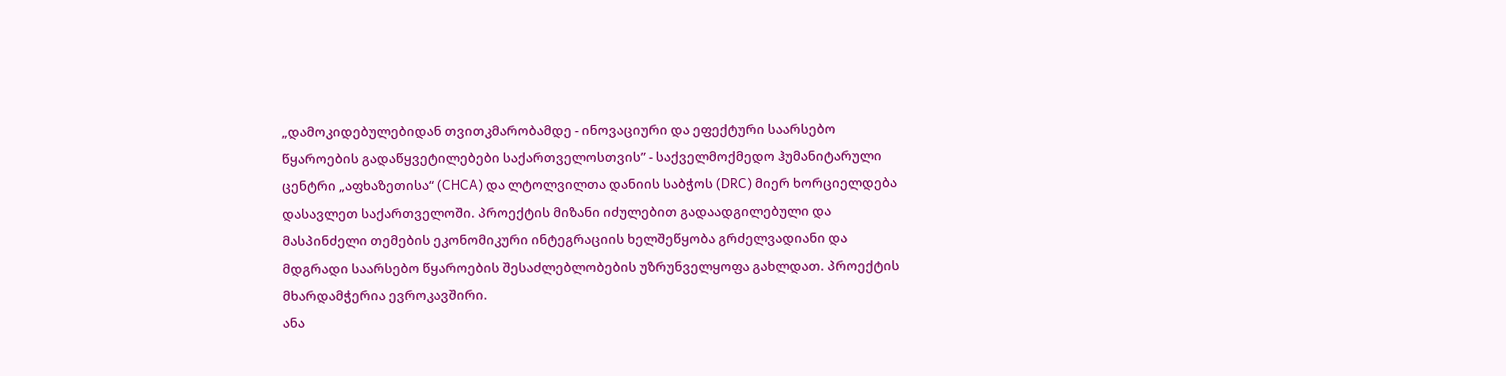„დამოკიდებულებიდან თვითკმარობამდე - ინოვაციური და ეფექტური საარსებო წყაროების გადაწყვეტილებები საქართველოსთვის” - საქველმოქმედო ჰუმანიტარული ცენტრი „აფხაზეთისა“ (CHCA) და ლტოლვილთა დანიის საბჭოს (DRC) მიერ ხორციელდება დასავლეთ საქართველოში. პროექტის მიზანი იძულებით გადაადგილებული და მასპინძელი თემების ეკონომიკური ინტეგრაციის ხელშეწყობა გრძელვადიანი და მდგრადი საარსებო წყაროების შესაძლებლობების უზრუნველყოფა გახლდათ. პროექტის მხარდამჭერია ევროკავშირი.
ანა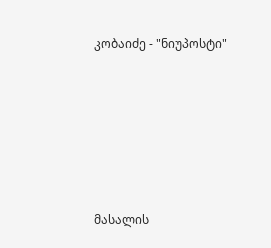კობაიძე - "ნიუპოსტი"










მასალის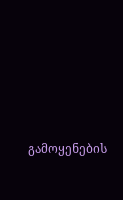გამოყენების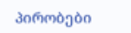პირობები